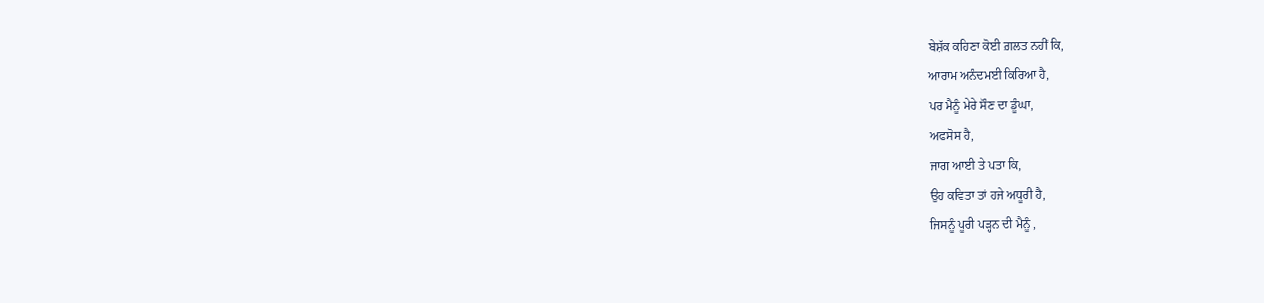ਬੇਸ਼ੱਕ ਕਹਿਣਾ ਕੋਈ ਗ਼ਲਤ ਨਹੀਂ ਕਿ,
ਆਰਾਮ ਅਨੰਦਮਈ ਕਿਰਿਆ ਹੈ,
ਪਰ ਮੈਨੂੰ ਮੇਰੇ ਸੌਣ ਦਾ ਡੂੰਘਾ,
ਅਫਸੋਸ ਹੈ,
ਜਾਗ ਆਈ ਤੇ ਪਤਾ ਕਿ,
ਉਹ ਕਵਿਤਾ ਤਾਂ ਹਜੇ ਅਧੂਰੀ ਹੈ,
ਜਿਸਨੂੰ ਪੂਰੀ ਪੜ੍ਹਨ ਦੀ ਮੈਨੂੰ ,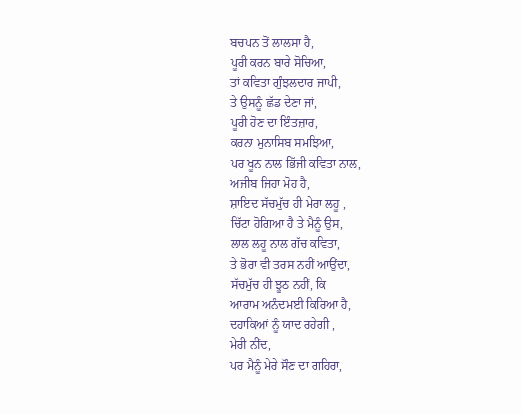ਬਚਪਨ ਤੋਂ ਲਾਲਸਾ ਹੈ,
ਪੂਰੀ ਕਰਨ ਬਾਰੇ ਸੋਚਿਆ,
ਤਾਂ ਕਵਿਤਾ ਗੁੰਝਲਦਾਰ ਜਾਪੀ,
ਤੇ ਉਸਨੂੰ ਛੱਡ ਦੇਣਾ ਜਾਂ,
ਪੂਰੀ ਹੋਣ ਦਾ ਇੰਤਜ਼ਾਰ,
ਕਰਨਾ ਮੁਨਾਸਿਬ ਸਮਝਿਆ,
ਪਰ ਖੂਨ ਨਾਲ ਭਿੱਜੀ ਕਵਿਤਾ ਨਾਲ,
ਅਜੀਬ ਜਿਹਾ ਮੋਹ ਹੈ,
ਸ਼ਾਇਦ ਸੱਚਮੁੱਚ ਹੀ ਮੇਰਾ ਲਹੂ ,
ਚਿੱਟਾ ਹੋਗਿਆ ਹੈ ਤੇ ਮੈਨੂੰ ਉਸ,
ਲਾਲ ਲਹੂ ਨਾਲ ਗੱਚ ਕਵਿਤਾ,
ਤੇ ਭੋਰਾ ਵੀ ਤਰਸ ਨਹੀਂ ਆਉਂਦਾ,
ਸੱਚਮੁੱਚ ਹੀ ਝੂਠ ਨਹੀਂ, ਕਿ
ਆਰਾਮ ਅਨੰਦਮਈ ਕਿਰਿਆ ਹੈ,
ਦਹਾਕਿਆਂ ਨੂੰ ਯਾਦ ਰਹੇਗੀ ,
ਮੇਰੀ ਨੀਂਦ,
ਪਰ ਮੈਨੂੰ ਮੇਰੇ ਸੌਣ ਦਾ ਗਹਿਰਾ,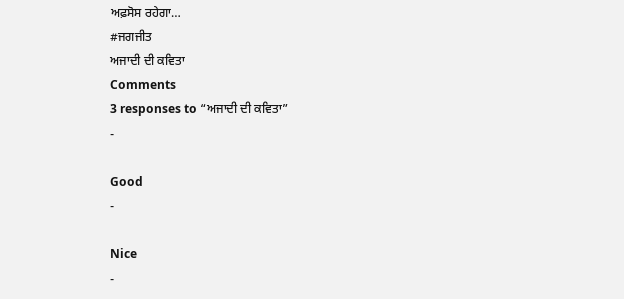ਅਫ਼ਸੋਸ ਰਹੇਗਾ…
#ਜਗਜੀਤ
ਅਜਾਦੀ ਦੀ ਕਵਿਤਾ
Comments
3 responses to “ਅਜਾਦੀ ਦੀ ਕਵਿਤਾ”
-

Good
-

Nice
-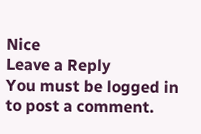Nice
Leave a Reply
You must be logged in to post a comment.